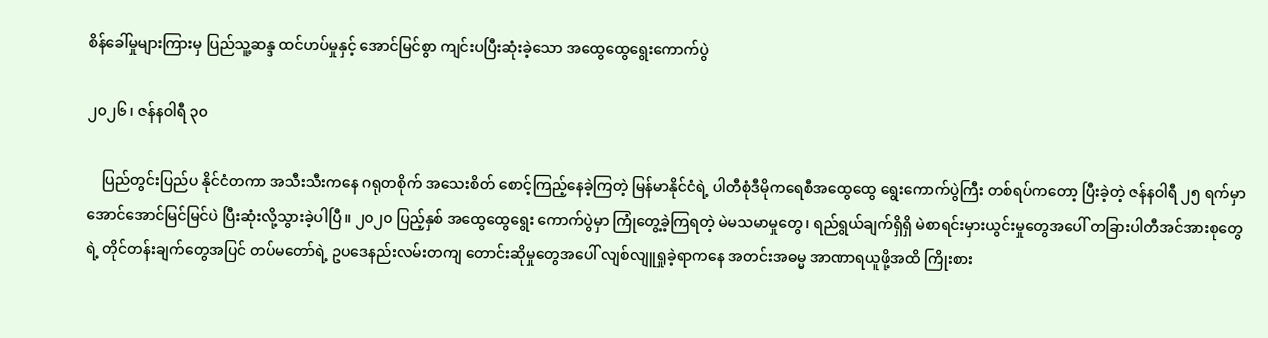စိန်ခေါ်မှုများကြားမှ ပြည်သူ့ဆန္ဒ ထင်ဟပ်မှုနှင့် အောင်မြင်စွာ ကျင်းပပြီးဆုံးခဲ့သော အထွေထွေရွေးကောက်ပွဲ

၂၀၂၆ ၊ ဇန်နဝါရီ ၃၀

    ပြည်တွင်းပြည်ပ နိုင်ငံတကာ အသီးသီးကနေ ဂရုတစိုက် အသေးစိတ် စောင့်ကြည့်နေခဲ့ကြတဲ့ မြန်မာနိုင်ငံရဲ့ ပါတီစုံဒီမိုကရေစီအထွေထွေ ရွေးကောက်ပွဲကြီး တစ်ရပ်ကတော့ ပြီးခဲ့တဲ့ ဇန်နဝါရီ ၂၅ ရက်မှာ အောင်အောင်မြင်မြင်ပဲ ပြီးဆုံးလို့သွားခဲ့ပါပြီ။ ၂၀၂၀ ပြည့်နှစ် အထွေထွေရွေး ကောက်ပွဲမှာ ကြုံတွေ့ခဲ့ကြရတဲ့ မဲမသမာမှုတွေ၊ ရည်ရွယ်ချက်ရှိရှိ မဲစာရင်းမှားယွင်းမှုတွေအပေါ် တခြားပါတီအင်အားစုတွေရဲ့ တိုင်တန်းချက်တွေအပြင် တပ်မတော်ရဲ့ ဥပဒေနည်းလမ်းတကျ တောင်းဆိုမှုတွေအပေါ် လျစ်လျူရှုခဲ့ရာကနေ အတင်းအဓမ္မ အာဏာရယူဖို့အထိ ကြိုးစား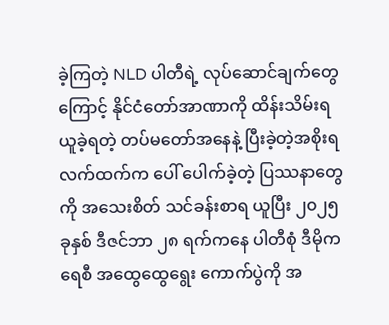ခဲ့ကြတဲ့ NLD ပါတီရဲ့ လုပ်ဆောင်ချက်တွေကြောင့် နိုင်ငံတော်အာဏာကို ထိန်းသိမ်းရယူခဲ့ရတဲ့ တပ်မတော်အနေနဲ့ ပြီးခဲ့တဲ့အစိုးရလက်ထက်က ပေါ် ပေါက်ခဲ့တဲ့ ပြဿနာတွေကို အသေးစိတ် သင်ခန်းစာရ ယူပြီး ၂၀၂၅ ခုနှစ် ဒီဇင်ဘာ ၂၈ ရက်ကနေ ပါတီစုံ ဒီမိုကရေစီ အထွေထွေရွေး ကောက်ပွဲကို အ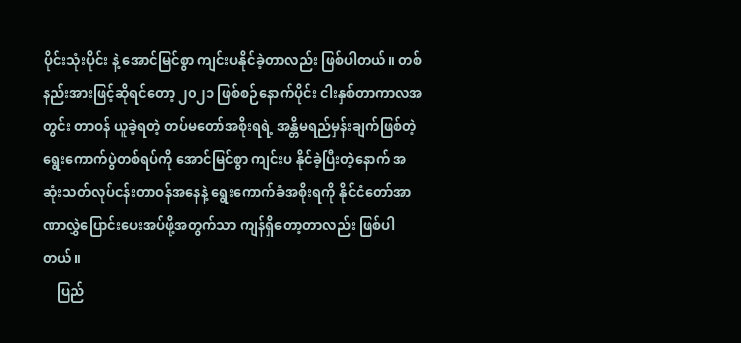ပိုင်းသုံးပိုင်း နဲ့ အောင်မြင်စွာ ကျင်းပနိုင်ခဲ့တာလည်း ဖြစ်ပါတယ်။ တစ်နည်းအားဖြင့်ဆိုရင်တော့ ၂၀၂၁ ဖြစ်စဉ်နောက်ပိုင်း ငါးနှစ်တာကာလအတွင်း တာဝန် ယူခဲ့ရတဲ့ တပ်မတော်အစိုးရရဲ့ အန္တိမရည်မှန်းချက်ဖြစ်တဲ့ ရွေးကောက်ပွဲတစ်ရပ်ကို အောင်မြင်စွာ ကျင်းပ နိုင်ခဲ့ပြီးတဲ့နောက် အဆုံးသတ်လုပ်ငန်းတာဝန်အနေနဲ့ ရွေးကောက်ခံအစိုးရကို နိုင်ငံတော်အာဏာလွှဲပြောင်းပေးအပ်ဖို့အတွက်သာ ကျန်ရှိတော့တာလည်း ဖြစ်ပါတယ်။
    ပြည်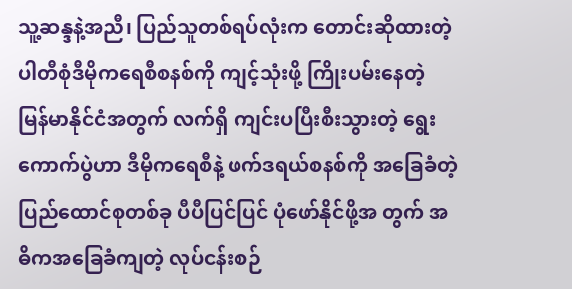သူ့ဆန္ဒနဲ့အညီ၊ ပြည်သူတစ်ရပ်လုံးက တောင်းဆိုထားတဲ့ ပါတီစုံဒီမိုကရေစီစနစ်ကို ကျင့်သုံးဖို့ ကြိုးပမ်းနေတဲ့ မြန်မာနိုင်ငံအတွက် လက်ရှိ ကျင်းပပြီးစီးသွားတဲ့ ရွေးကောက်ပွဲဟာ ဒီမိုကရေစီနဲ့ ဖက်ဒရယ်စနစ်ကို အခြေခံတဲ့ ပြည်ထောင်စုတစ်ခု ပီပီပြင်ပြင် ပုံဖော်နိုင်ဖို့အ တွက် အဓိကအခြေခံကျတဲ့ လုပ်ငန်းစဉ်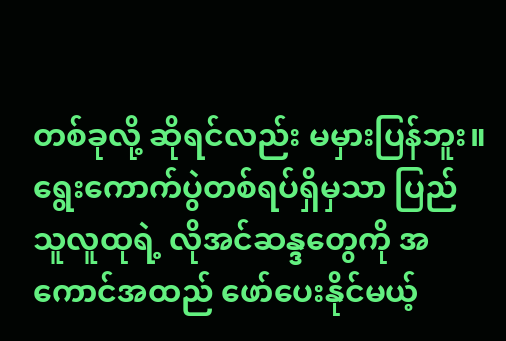တစ်ခုလို့ ဆိုရင်လည်း မမှားပြန်ဘူး။ ရွေးကောက်ပွဲတစ်ရပ်ရှိမှသာ ပြည်သူလူထုရဲ့ လိုအင်ဆန္ဒတွေကို အကောင်အထည် ဖော်ပေးနိုင်မယ့်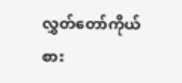လွှတ်တော်ကိုယ်စား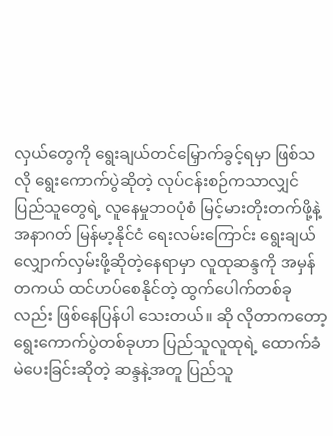လှယ်တွေကို ရွေးချယ်တင်မြှောက်ခွင့်ရမှာ ဖြစ်သလို ရွေးကောက်ပွဲဆိုတဲ့ လုပ်ငန်းစဉ်ကသာလျှင် ပြည်သူတွေရဲ့ လူနေမှုဘဝပုံစံ မြင့်မားတိုးတက်ဖို့နဲ့ အနာဂတ် မြန်မာ့နိုင်ငံ ရေးလမ်းကြောင်း ရွေးချယ်လျှောက်လှမ်းဖို့ဆိုတဲ့နေရာမှာ လူထုဆန္ဒကို အမှန်တကယ် ထင်ဟပ်စေနိုင်တဲ့ ထွက်ပေါက်တစ်ခုလည်း ဖြစ်နေပြန်ပါ သေးတယ်။ ဆို လိုတာကတော့ ရွေးကောက်ပွဲတစ်ခုဟာ ပြည်သူလူထုရဲ့ ထောက်ခံမဲပေးခြင်းဆိုတဲ့ ဆန္ဒနဲ့အတူ ပြည်သူ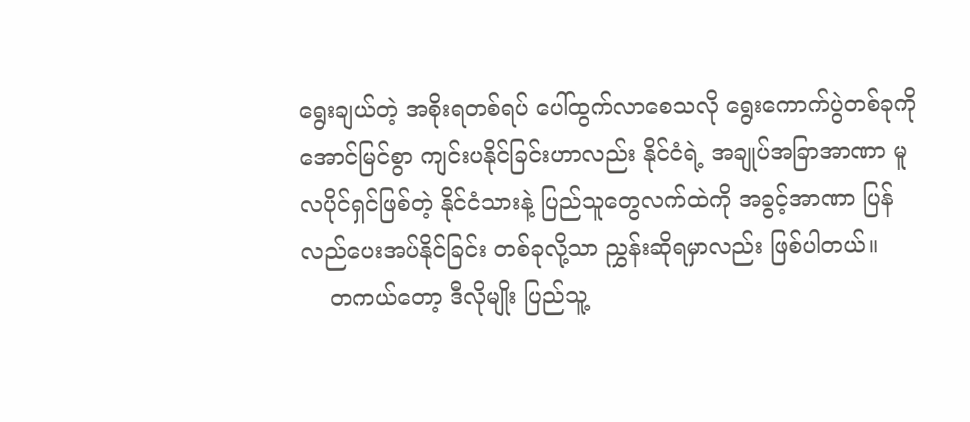ရွေးချယ်တဲ့ အစိုးရတစ်ရပ် ပေါ်ထွက်လာစေသလို ရွေးကောက်ပွဲတစ်ခုကို အောင်မြင်စွာ ကျင်းပနိုင်ခြင်းဟာလည်း နိုင်ငံရဲ့ အချုပ်အခြာအာဏာ မူလပိုင်ရှင်ဖြစ်တဲ့ နိုင်ငံသားနဲ့ ပြည်သူတွေလက်ထဲကို အခွင့်အာဏာ ပြန် လည်ပေးအပ်နိုင်ခြင်း တစ်ခုလို့သာ ညွှန်းဆိုရမှာလည်း ဖြစ်ပါတယ်။
    တကယ်တော့ ဒီလိုမျိုး ပြည်သူ့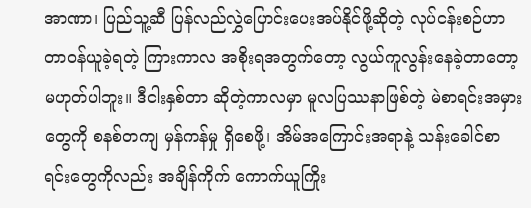အာဏာ၊ ပြည်သူ့ဆီ ပြန်လည်လွှဲပြောင်းပေးအပ်နိုင်ဖို့ဆိုတဲ့ လုပ်ငန်းစဉ်ဟာ တာဝန်ယူခဲ့ရတဲ့ ကြားကာလ အစိုးရအတွက်တော့ လွယ်ကူလွန်းနေခဲ့တာတော့ မဟုတ်ပါဘူး။ ဒီငါးနှစ်တာ ဆိုတဲ့ကာလမှာ မူလပြဿနာဖြစ်တဲ့ မဲစာရင်းအမှားတွေကို စနစ်တကျ မှန်ကန်မှု ရှိစေဖို့၊ အိမ်အကြောင်းအရာနဲ့ သန်းခေါင်စာရင်းတွေကိုလည်း အချိန်ကိုက် ကောက်ယူကြိုး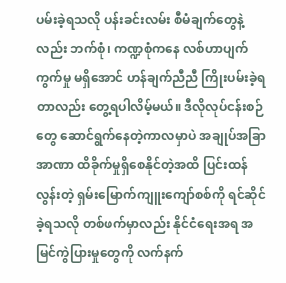ပမ်းခဲ့ရသလို ပန်းခင်းလမ်း စီမံချက်တွေနဲ့လည်း ဘက်စုံ၊ ကဏ္ဍစုံကနေ လစ်ဟာပျက်ကွက်မှု မရှိအောင် ဟန်ချက်ညီညီ ကြိုးပမ်းခဲ့ရတာလည်း တွေ့ရပါလိမ့်မယ်။ ဒီလိုလုပ်ငန်းစဉ်တွေ ဆောင်ရွက်နေတဲ့ကာလမှာပဲ အချုပ်အခြာအာဏာ ထိခိုက်မှုရှိစေနိုင်တဲ့အထိ ပြင်းထန်လွန်းတဲ့ ရှမ်းမြောက်ကျူးကျော်စစ်ကို ရင်ဆိုင်ခဲ့ရသလို တစ်ဖက်မှာလည်း နိုင်ငံရေးအရ အမြင်ကွဲပြားမှုတွေကို လက်နက်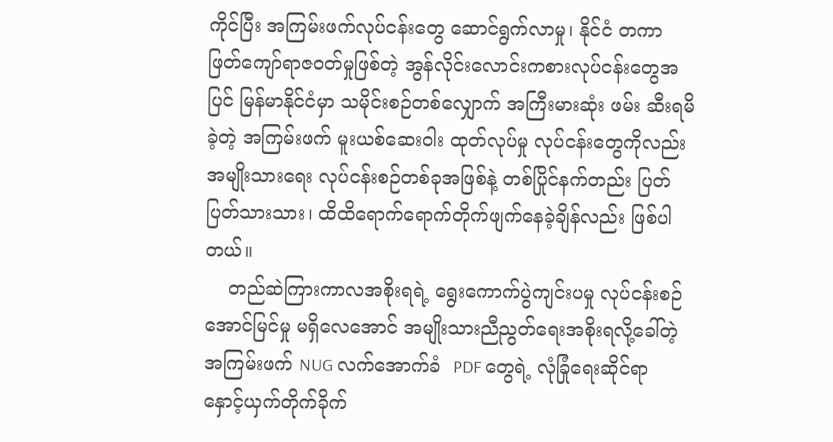ကိုင်ပြီး အကြမ်းဖက်လုပ်ငန်းတွေ ဆောင်ရွက်လာမှု၊ နိုင်ငံ တကာ ဖြတ်ကျော်ရာဇဝတ်မှုဖြစ်တဲ့ အွန်လိုင်းလောင်းကစားလုပ်ငန်းတွေအပြင် မြန်မာနိုင်ငံမှာ သမိုင်းစဉ်တစ်လျှောက် အကြီးမားဆုံး ဖမ်း ဆီးရမိခဲ့တဲ့ အကြမ်းဖက် မူးယစ်ဆေးဝါး ထုတ်လုပ်မှု လုပ်ငန်းတွေကိုလည်း အမျိုးသားရေး လုပ်ငန်းစဉ်တစ်ခုအဖြစ်နဲ့ တစ်ပြိုင်နက်တည်း ပြတ်ပြတ်သားသား၊ ထိထိရောက်ရောက်တိုက်ဖျက်နေခဲ့ချိန်လည်း ဖြစ်ပါတယ်။
    တည်ဆဲကြားကာလအစိုးရရဲ့ ရွေးကောက်ပွဲကျင်းပမှု လုပ်ငန်းစဉ်အောင်မြင်မှု မရှိလေအောင် အမျိုးသားညီညွတ်ရေးအစိုးရလို့ခေါ်တဲ့ အကြမ်းဖက် NUG လက်အောက်ခံ  PDF တွေရဲ့ လုံခြုံရေးဆိုင်ရာ နှောင့်ယှက်တိုက်ခိုက်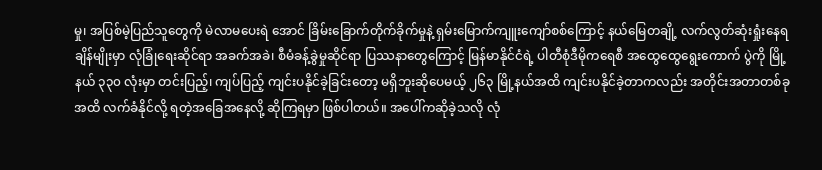မှု၊ အပြစ်မဲ့ပြည်သူတွေကို မဲလာမပေးရဲ အောင် ခြိမ်းခြောက်တိုက်ခိုက်မှုနဲ့ ရှမ်းမြောက်ကျူးကျော်စစ်ကြောင့် နယ်မြေတချို့ လက်လွတ်ဆုံးရှုံးနေရ ချိန်မျိုးမှာ လုံခြုံရေးဆိုင်ရာ အခက်အခဲ၊ စီမံခန့်ခွဲမှုဆိုင်ရာ ပြဿနာတွေကြောင့် မြန်မာနိုင်ငံရဲ့ ပါတီစုံဒီမိုကရေစီ အထွေထွေရွေးကောက် ပွဲကို မြို့နယ် ၃၃၀ လုံးမှာ တင်းပြည့်၊ ကျပ်ပြည့် ကျင်းပနိုင်ခဲ့ခြင်းတော့ မရှိဘူးဆိုပေမယ့် ၂၆၃ မြို့နယ်အထိ ကျင်းပနိုင်ခဲ့တာကလည်း အတိုင်းအတာတစ်ခုအထိ လက်ခံနိုင်လို့ ရတဲ့အခြေအနေလို့ ဆိုကြရမှာ ဖြစ်ပါတယ်။ အပေါ်ကဆိုခဲ့သလို လုံ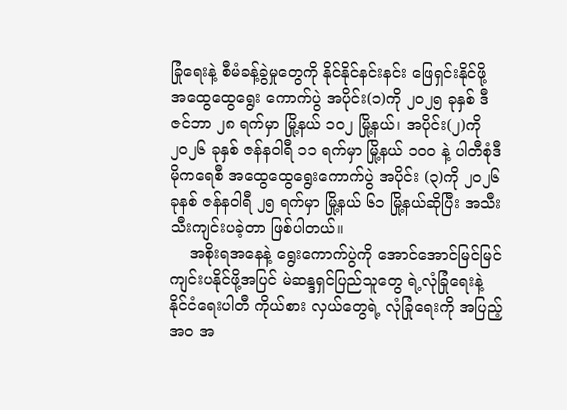ခြုံရေးနဲ့ စီမံခန့်ခွဲမှုတွေကို နိုင်နိုင်နင်းနင်း ဖြေရှင်းနိုင်ဖို့ အထွေထွေရွေး ကောက်ပွဲ အပိုင်း(၁)ကို ၂၀၂၅ ခုနှစ် ဒီဇင်ဘာ ၂၈ ရက်မှာ မြို့နယ် ၁၀၂ မြို့နယ်၊ အပိုင်း(၂)ကို ၂၀၂၆ ခုနှစ် ဇန်နဝါရီ ၁၁ ရက်မှာ မြို့နယ် ၁၀၀ နဲ့ ပါတီစုံဒီမိုကရေစီ အထွေထွေရွေးကောက်ပွဲ အပိုင်း (၃)ကို ၂၀၂၆ ခုနစ် ဇန်နဝါရီ ၂၅ ရက်မှာ မြို့နယ် ၆၁ မြို့နယ်ဆိုပြီး အသီးသီးကျင်းပခဲ့တာ ဖြစ်ပါတယ်။
    အစိုးရအနေနဲ့ ရွေး‌ကောက်ပွဲကို အောင်အောင်မြင်မြင် ကျင်းပနိုင်ဖို့အပြင် မဲဆန္ဒရှင်ပြည်သူတွေ ရဲ့လုံခြုံရေးနဲ့ နိုင်ငံရေးပါတီ ကိုယ်စား လှယ်တွေရဲ့ လုံခြုံရေးကို အပြည့်အ၀ အ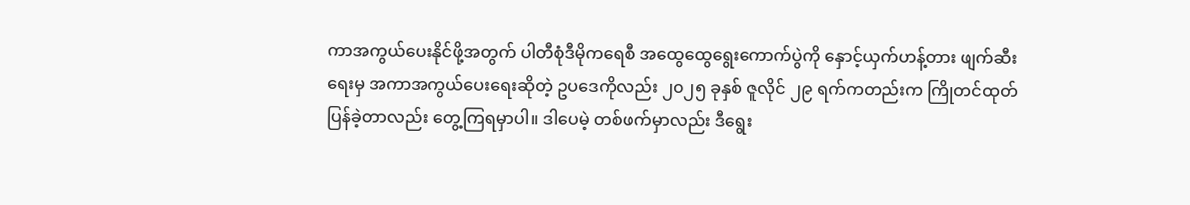ကာအကွယ်ပေးနိုင်ဖို့အတွက် ပါတီစုံဒီမိုကရေစီ အထွေထွေရွေးကောက်ပွဲကို နှောင့်ယှက်ဟန့်တား ဖျက်ဆီးရေးမှ အကာအကွယ်ပေးရေးဆိုတဲ့ ဥပဒေကိုလည်း ၂၀၂၅ ခုနှစ် ဇူလိုင် ၂၉ ရက်ကတည်းက ကြိုတင်ထုတ်ပြန်ခဲ့တာလည်း တွေ့ကြရမှာပါ။ ဒါပေမဲ့ တစ်ဖက်မှာလည်း ဒီရွေး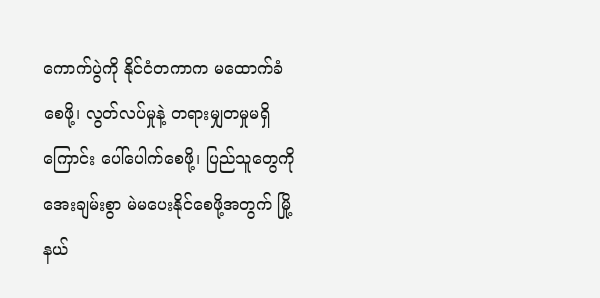ကောက်ပွဲကို နိုင်ငံတကာက မထောက်ခံစေဖို့၊ လွတ်လပ်မှုနဲ့ တရားမျှတမှုမရှိကြောင်း ပေါ်ပေါက်စေဖို့၊ ပြည်သူတွေကို အေးချမ်းစွာ မဲမပေးနိုင်စေဖို့အတွက် မြို့နယ်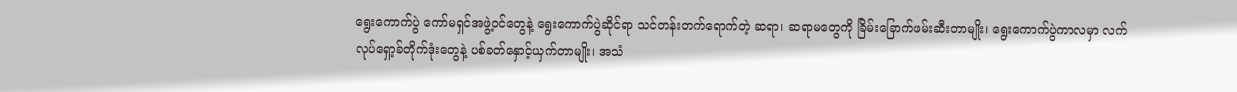ရွေးကောက်ပွဲ ကော်မရှင်အဖွဲ့ဝင်တွေနဲ့ ရွေးကောက်ပွဲဆိုင်ရာ သင်တန်းတက်ရောက်တဲ့ ဆရာ၊ ဆရာမတွေကို ခြိမ်းခြောက်ဖမ်းဆီးတာမျိုး၊ ရွေးကောက်ပွဲကာလမှာ လက်လုပ်ရှော့ခ်တိုက်ဒုံးတွေနဲ့ ပစ်ခတ်နှောင့်ယှက်တာမျိုး၊ အသံ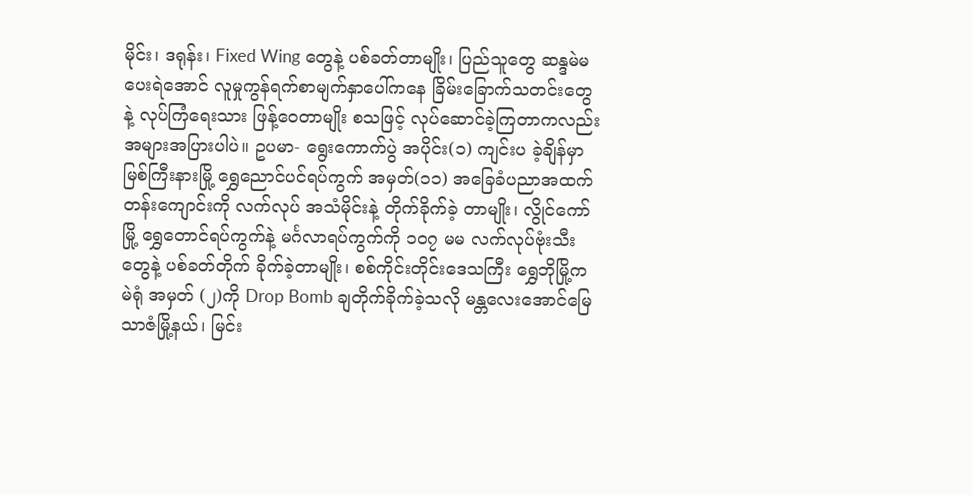မိုင်း၊ ဒရုန်း၊ Fixed Wing တွေနဲ့ ပစ်ခတ်တာမျိုး၊ ပြည်သူတွေ ဆန္ဒမဲမပေးရဲအောင် လူမှုကွန်ရက်စာမျက်နှာပေါ်ကနေ ခြိမ်းခြောက်သတင်းတွေနဲ့ လုပ်ကြံရေးသား ဖြန့်ဝေတာမျိုး စသဖြင့် လုပ်ဆောင်ခဲ့ကြတာကလည်း အများအပြားပါပဲ။ ဥပမာ- ရွေးကောက်ပွဲ အပိုင်း(၁) ကျင်းပ ခဲ့ချိန်မှာ မြစ်ကြီးနားမြို့ ရွှေညောင်ပင်ရပ်ကွက် အမှတ်(၁၁) အခြေခံပညာအထက်တန်းကျောင်းကို လက်လုပ် အသံမိုင်းနဲ့ တိုက်ခိုက်ခဲ့ တာမျိုး၊ လွိုင်ကော်မြို့ ရွှေတောင်ရပ်ကွက်နဲ့ မင်္ဂလာရပ်ကွက်ကို ၁၀၇ မမ လက်လုပ်ဗုံးသီးတွေနဲ့ ပစ်ခတ်တိုက် ခိုက်ခဲ့တာမျိုး၊ စစ်ကိုင်းတိုင်းဒေသကြီး ရွှေဘိုမြို့က မဲရုံ အမှတ် (၂)ကို Drop Bomb ချတိုက်ခိုက်ခဲ့သလို မန္တလေးအောင်မြေသာဇံမြို့နယ်၊ မြင်း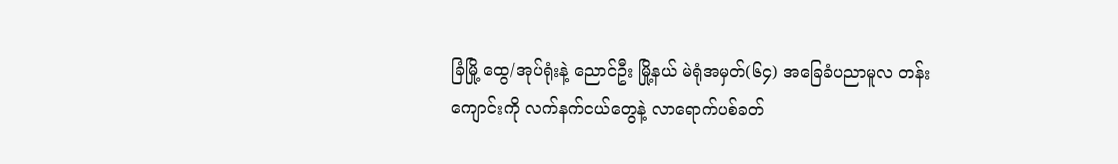ခြံမြို့ ထွေ/အုပ်ရုံးနဲ့ ညောင်ဦး မြို့နယ် မဲရုံအမှတ်(၆၄) အခြေခံပညာမူလ တန်းကျောင်းကို လက်နက်ငယ်တွေနဲ့ လာရောက်ပစ်ခတ်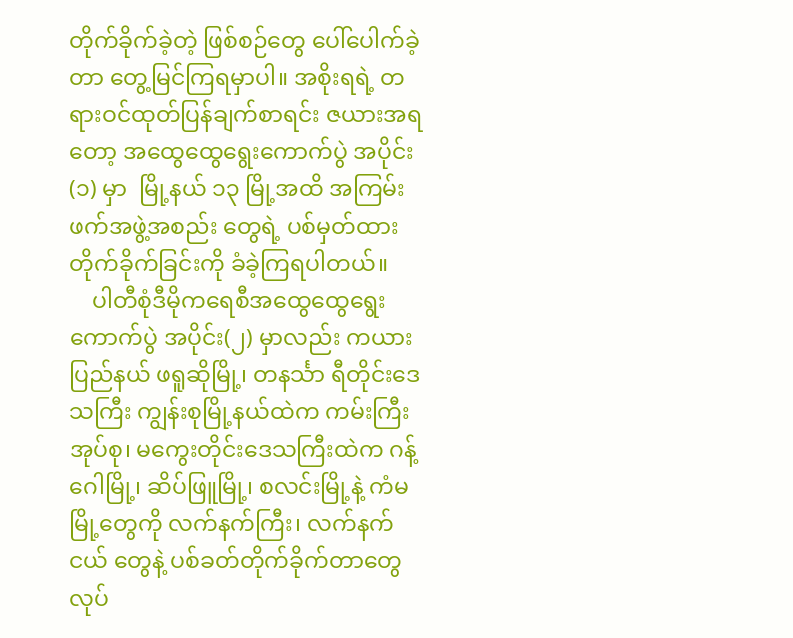တိုက်ခိုက်ခဲ့တဲ့ ဖြစ်စဉ်တွေ ပေါ်ပေါက်ခဲ့တာ တွေ့မြင်ကြရမှာပါ။ အစိုးရရဲ့ တရားဝင်ထုတ်ပြန်ချက်စာရင်း ဇယားအရတော့ အထွေထွေရွေးကောက်ပွဲ အပိုင်း (၁) မှာ  မြို့နယ် ၁၃ မြို့အထိ အကြမ်းဖက်အဖွဲ့အစည်း တွေရဲ့ ပစ်မှတ်ထား တိုက်ခိုက်ခြင်းကို ခံခဲ့ကြရပါတယ်။
    ပါတီစုံဒီမိုကရေစီအထွေထွေရွေးကောက်ပွဲ အပိုင်း(၂) မှာလည်း ကယားပြည်နယ် ဖရူဆိုမြို့၊ တနင်္သာ ရီတိုင်းဒေသကြီး ကျွန်းစုမြို့နယ်ထဲက ကမ်းကြီးအုပ်စု၊ မကွေးတိုင်းဒေသကြီးထဲက ဂန့်ဂေါမြို့၊ ဆိပ်ဖြူမြို့၊ စလင်းမြို့နဲ့ ကံမမြို့တွေကို လက်နက်ကြီး၊ လက်နက်ငယ် တွေနဲ့ ပစ်ခတ်တိုက်ခိုက်တာတွေ လုပ်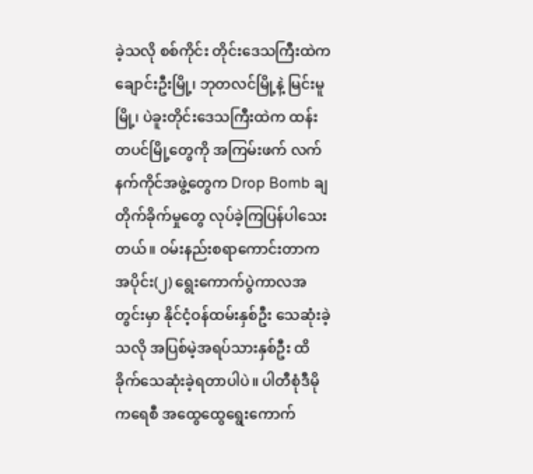ခဲ့သလို စစ်ကိုင်း တိုင်းဒေသကြီးထဲက ချောင်းဦးမြို့၊ ဘုတလင်မြို့နဲ့ မြင်းမူမြို့၊ ပဲခူးတိုင်းဒေသကြီးထဲက ထန်းတပင်မြို့တွေကို အကြမ်းဖက် လက်နက်ကိုင်အဖွဲ့တွေက Drop Bomb ချ တိုက်ခိုက်မှုတွေ လုပ်ခဲ့ကြပြန်ပါသေးတယ်။ ဝမ်းနည်းစရာကောင်းတာက အပိုင်း(၂) ရွေးကောက်ပွဲကာလအတွင်းမှာ နိုင်ငံ့ဝန်ထမ်းနှစ်ဦး သေဆုံးခဲ့သလို အပြစ်မဲ့အရပ်သားနှစ်ဦး ထိခိုက်သေဆုံးခဲ့ရတာပါပဲ။ ပါတီစုံဒီမိုကရေစီ အထွေထွေရွေးကောက်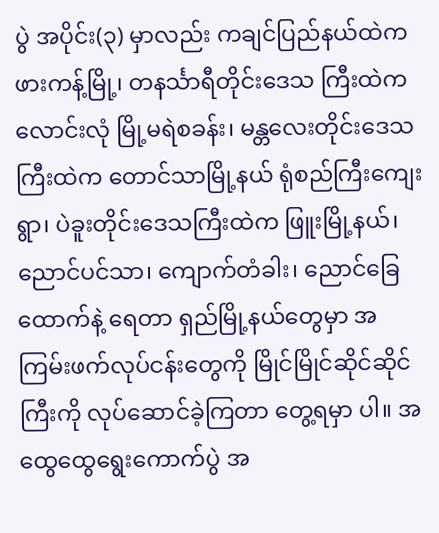ပွဲ အပိုင်း(၃) မှာလည်း ကချင်ပြည်နယ်ထဲက ဖားကန့်မြို့၊ တနင်္သာရီတိုင်းဒေသ ကြီးထဲက လောင်းလုံ မြို့မရဲစခန်း၊ မန္တလေးတိုင်းဒေသကြီးထဲက တောင်သာမြို့နယ် ရုံစည်ကြီးကျေးရွာ၊ ပဲခူးတိုင်းဒေသကြီးထဲက ဖြူးမြို့နယ်၊ ညောင်ပင်သာ၊ ကျောက်တံခါး၊ ညောင်ခြေထောက်နဲ့ ရေတာ ရှည်မြို့နယ်တွေမှာ အကြမ်းဖက်လုပ်ငန်းတွေကို မြိုင်မြိုင်ဆိုင်ဆိုင်ကြီးကို လုပ်ဆောင်ခဲ့ကြတာ တွေ့ရမှာ ပါ။ အထွေထွေရွေးကောက်ပွဲ အ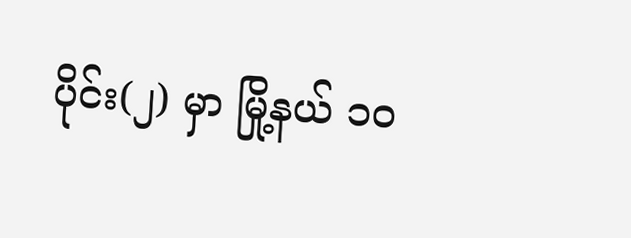ပိုင်း(၂) မှာ မြို့နယ် ၁၀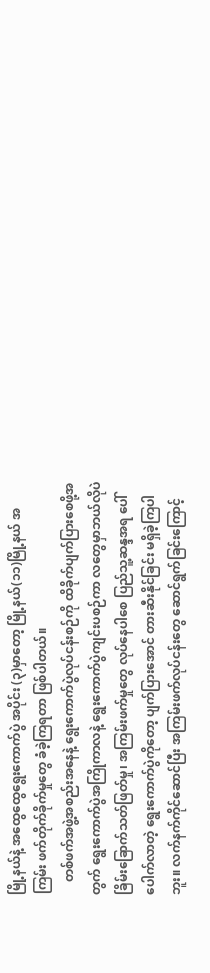မြို့နယ်နဲ့ အထွေထွေရွေးကောက်ပွဲ အပိုင်း (၃)မှာတော့ မြို့နယ်(၁၁)မြို့နယ် အကြမ်း ဖက်တိုက်ခိုက်မှုတွေ ခံခဲ့ကြရတာ ဖြစ်ပါတယ်။
    တစ်ဖက်အဖွဲ့အစည်းအနေနဲ့ ရွေးကောက်ပွဲလုပ်ငန်းစဉ်ကို ထိခိုက်ပျက်ပြားစေဖို့အတွက် ရွေးကောက်ပွဲအကြိုကာလနဲ့ ရွေးကောက်ပွဲကျင်းပစဉ်ကာ လတွေမှာဘယ်လိုပဲ ခြိမ်းခြောက်သတ်ဖြတ်မှု၊ အကြမ်းဖက်မှုတွေ လုပ်နေပါစေ ပြည်သူ့ဆန္ဒအရ ပေါ်ပေါက်လာတဲ့ ရွေးကောက်ပွဲကိုတော့ ပျက်ပြားအောင် တားဆီးနိုင်ခြင်း မရှိခဲ့ကြပါဘူး။ လက်နက်ကိုင်ဆောင်ပြီး အကြမ်းဖက်လုပ်ငန်းတွေ ဆောင်ရွက်ခြင်းကြောင့်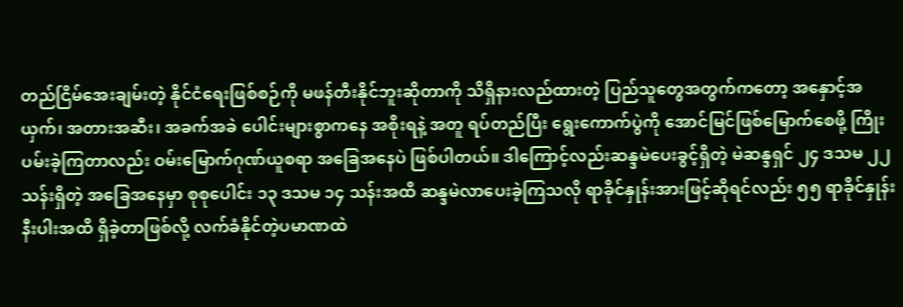တည်ငြိမ်အေးချမ်းတဲ့ နိုင်ငံရေးဖြစ်စဉ်ကို မဖန်တီးနိုင်ဘူးဆိုတာကို သိရှိနားလည်ထားတဲ့ ပြည်သူတွေအတွက်ကတော့ အနှောင့်အယှက်၊ အတားအဆီး၊ အခက်အခဲ ပေါင်းများစွာကနေ အစိုးရနဲ့ အတူ ရပ်တည်ပြီး ရွေးကောက်ပွဲကို အောင်မြင်ဖြစ်မြောက်စေဖို့ ကြိုးပမ်းခဲ့ကြတာလည်း ဝမ်းမြောက်ဂုဏ်ယူစရာ အခြေအနေပဲ ဖြစ်ပါတယ်။ ဒါကြောင့်လည်းဆန္ဒမဲပေးခွင့်ရှိတဲ့ မဲဆန္ဒရှင် ၂၄ ဒသမ ၂၂ သန်းရှိတဲ့ အခြေအနေမှာ စုစုပေါင်း ၁၃ ဒသမ ၁၄ သန်းအထိ ဆန္ဒမဲလာပေးခဲ့ကြသလို ရာခိုင်နှုန်းအားဖြင့်ဆိုရင်လည်း ၅၅ ရာခိုင်နှုန်းနီးပါးအထိ ရှိခဲ့တာဖြစ်လို့ လက်ခံနိုင်တဲ့ပမာဏထဲ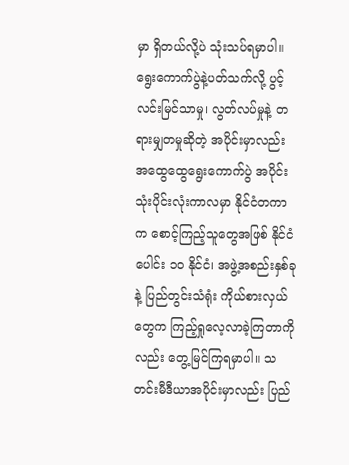မှာ ရှိတယ်လို့ပဲ သုံးသပ်ရမှာပါ။ ရွေးကောက်ပွဲနဲ့ပတ်သက်လို့ ပွင့်လင်းမြင်သာမှု၊ လွတ်လပ်မှုနဲ့ တရားမျှတမှုဆိုတဲ့ အပိုင်းမှာလည်း အထွေထွေရွေးကောက်ပွဲ အပိုင်းသုံးပိုင်းလုံးကာလမှာ နိုင်ငံတကာက စောင့်ကြည့်သူတွေအဖြစ် နိုင်ငံပေါင်း ၁၀ နိုင်ငံ၊ အဖွဲ့အစည်းနှစ်ခုနဲ့ ပြည်တွင်းသံရုံး ကိုယ်စားလှယ်တွေက ကြည့်ရှုလေ့လာခဲ့ကြတာကိုလည်း တွေ့မြင်ကြရမှာပါ။ သတင်းမီဒီယာအပိုင်းမှာလည်း ပြည်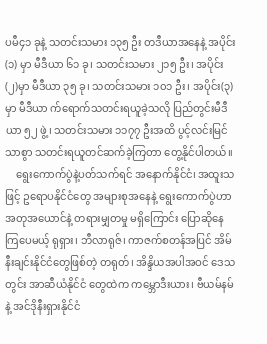ပမီ၄၁ ခုနဲ့ သတင်းသမား ၁၃၅ ဦး တဒီယာအနေနဲ့ အပိုင်း(၁) မှာ မီဒီယာ ၆၁ ခု၊ သတင်းသမား ၂၁၅ ဦး၊ အပိုင်း(၂)မှာ မီဒီယာ ၃၅ ခု၊ သတင်းသမား ၁၀၁ ဦး၊ အပိုင်း(၃)မှာ မီဒီယာ က်ရောက်သတင်းရယူခဲ့သလို ပြည်တွင်းမီဒီယာ ၅၂ ဖွဲ့၊ သတင်းသမား ၁၁၇၇ ဦးအထိ ပွင့်လင်းမြင်သာစွာ သတင်းရယူတင်ဆက်ခဲ့ကြတာ တွေ့နိုင်ပါတယ်။
    ရွေးကောက်ပွဲနဲ့ပတ်သက်ရင် အနောက်နိုင်ငံ၊ အထူးသဖြင့် ဥရောပနိုင်ငံတွေ အများစုအနေနဲ့ ရွေးကောက်ပွဲဟာ အတုအယောင်နဲ့ တရားမျှတမှု မရှိကြောင်း ပြောဆိုနေကြပေမယ့် ရုရှား၊ ဘီလာရုဇ်၊ ကာဇက်စတန်အပြင် အိမ်နီးချင်းနိုင်ငံတွေဖြစ်တဲ့ တရုတ်၊ အိန္ဒိယအပါအဝင် ဒေသတွင်း အာဆီယံနိုင်ငံ တွေထဲက ကမ္ဘောဒီးယား၊ ဗီယမ်နမ်နဲ့ အင်ဒိုနီးရှားနိုင်ငံ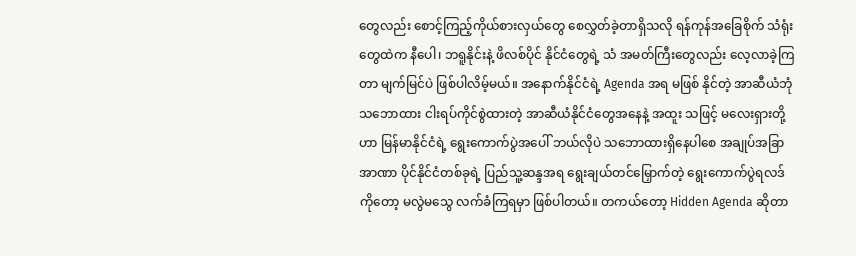တွေလည်း စောင့်ကြည့်ကိုယ်စားလှယ်တွေ စေလွှတ်ခဲ့တာရှိသလို ရန်ကုန်အခြေစိုက် သံရုံးတွေထဲက နီပေါ၊ ဘရူနိုင်းနဲ့ ဖိလစ်ပိုင် နိုင်ငံတွေရဲ့ သံ အမတ်ကြီးတွေလည်း လေ့လာခဲ့ကြတာ မျက်မြင်ပဲ ဖြစ်ပါလိမ့်မယ်။ အနောက်နိုင်ငံရဲ့ Agenda အရ မဖြစ် နိုင်တဲ့ အာဆီယံဘုံ သဘောထား ငါးရပ်ကိုင်စွဲထားတဲ့ အာဆီယံနိုင်ငံတွေအနေနဲ့ အထူး သဖြင့် မလေးရှားတို့ဟာ မြန်မာနိုင်ငံရဲ့ ရွေးကောက်ပွဲအပေါ် ဘယ်လိုပဲ သဘောထားရှိနေပါစေ အချုပ်အခြာအာဏာ ပိုင်နိုင်ငံတစ်ခုရဲ့ ပြည်သူ့ဆန္ဒအရ ရွေးချယ်တင်မြှောက်တဲ့ ရွေးကောက်ပွဲရလဒ်ကိုတော့ မလွဲမသွေ လက်ခံကြရမှာ ဖြစ်ပါတယ်။ တကယ်တော့ Hidden Agenda ဆိုတာ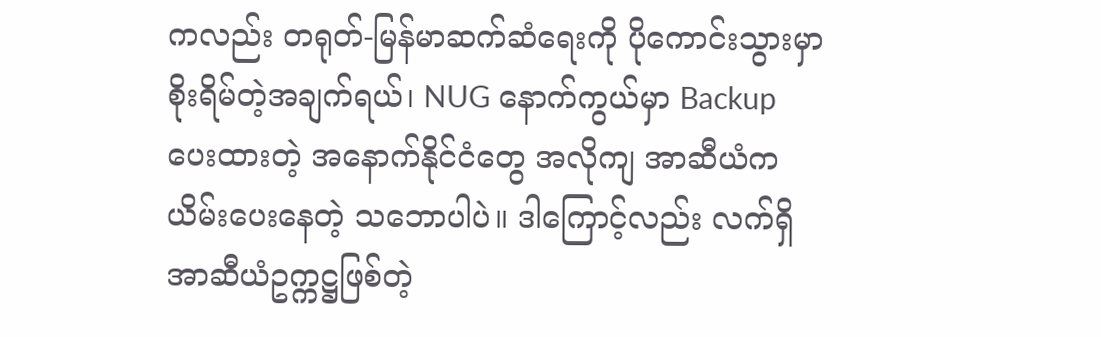ကလည်း တရုတ်-မြန်မာဆက်ဆံရေးကို ပိုကောင်းသွားမှာ စိုးရိမ်တဲ့အချက်ရယ်၊ NUG နောက်ကွယ်မှာ Backup ပေးထားတဲ့ အနောက်နိုင်ငံတွေ အလိုကျ အာဆီယံက ယိမ်းပေးနေတဲ့ သဘောပါပဲ။ ဒါကြောင့်လည်း လက်ရှိ အာဆီယံဥက္ကဋ္ဌဖြစ်တဲ့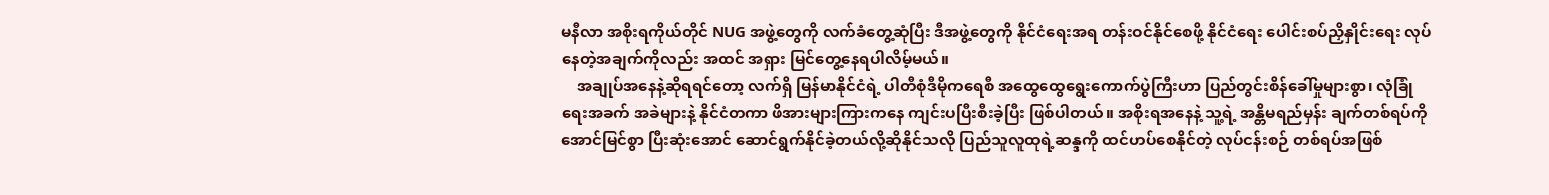မနီလာ အစိုးရကိုယ်တိုင် NUG အဖွဲ့တွေကို လက်ခံတွေ့ဆုံပြီး ဒီအဖွဲ့တွေကို နိုင်ငံရေးအရ တန်းဝင်နိုင်စေဖို့ နိုင်ငံရေး ပေါင်းစပ်ညှိနှိုင်းရေး လုပ်နေတဲ့အချက်ကိုလည်း အထင် အရှား မြင်တွေ့နေရပါလိမ့်မယ်။
    အချုပ်အနေနဲ့ဆိုရရင်တော့ လက်ရှိ မြန်မာနိုင်ငံရဲ့ ပါတီစုံဒီမိုကရေစီ အထွေထွေရွေးကောက်ပွဲကြီးဟာ ပြည်တွင်းစိန်ခေါ်မှုများစွာ၊ လုံခြုံရေးအခက် အခဲများနဲ့ နိုင်ငံတကာ ဖိအားများကြားကနေ ကျင်းပပြီးစီးခဲ့ပြီး ဖြစ်ပါတယ်။ အစိုးရအနေနဲ့ သူ့ရဲ့ အန္တိမရည်မှန်း ချက်တစ်ရပ်ကို အောင်မြင်စွာ ပြီးဆုံးအောင် ဆောင်ရွက်နိုင်ခဲ့တယ်လို့ဆိုနိုင်သလို ပြည်သူလူထုရဲ့ဆန္ဒကို ထင်ဟပ်စေနိုင်တဲ့ လုပ်ငန်းစဉ် တစ်ရပ်အဖြစ်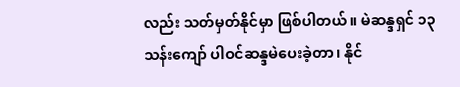လည်း သတ်မှတ်နိုင်မှာ ဖြစ်ပါတယ်။ မဲဆန္ဒရှင် ၁၃ သန်းကျော် ပါဝင်ဆန္ဒမဲပေးခဲ့တာ၊ နိုင်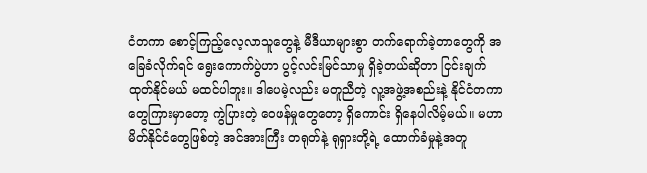ငံတကာ စောင့်ကြည့်လေ့လာသူတွေနဲ့ မီဒီယာများစွာ တက်ရောက်ခဲ့တာတွေကို အခြေခံလိုက်ရင် ရွေးကောက်ပွဲဟာ ပွင့်လင်းမြင်သာမှု ရှိခဲ့တယ်ဆိုတာ ငြင်းချက် ထုတ်နိုင်မယ် မထင်ပါဘူး။ ဒါပေမဲ့လည်း မတူညီတဲ့ လူ့အဖွဲ့အစည်းနဲ့ နိုင်ငံတကာတွေကြားမှာတော့ ကွဲပြားတဲ့ ဝေဖန်မှုတွေတော့ ရှိကောင်း ရှိနေပါလိမ့်မယ်။ မဟာမိတ်နိုင်ငံတွေဖြစ်တဲ့ အင်အားကြီး တရုတ်နဲ့ ရုရှားတို့ရဲ့ ထောက်ခံမှုနဲ့အတူ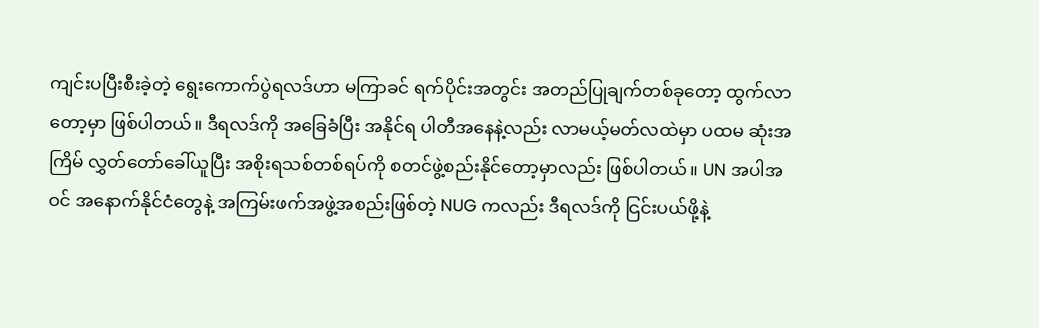ကျင်းပပြီးစီးခဲ့တဲ့ ရွေးကောက်ပွဲရလဒ်ဟာ မကြာခင် ရက်ပိုင်းအတွင်း အတည်ပြုချက်တစ်ခုတော့ ထွက်လာတော့မှာ ဖြစ်ပါတယ်။ ဒီရလဒ်ကို အခြေခံပြီး အနိုင်ရ ပါတီအနေနဲ့လည်း လာမယ့်မတ်လထဲမှာ ပထမ ဆုံးအကြိမ် လွှတ်တော်ခေါ်ယူပြီး အစိုးရသစ်တစ်ရပ်ကို စတင်ဖွဲ့စည်းနိုင်တော့မှာလည်း ဖြစ်ပါတယ်။ UN အပါအဝင် အနောက်နိုင်ငံတွေနဲ့ အကြမ်းဖက်အဖွဲ့အစည်းဖြစ်တဲ့ NUG ကလည်း ဒီရလဒ်ကို ငြင်းပယ်ဖို့နဲ့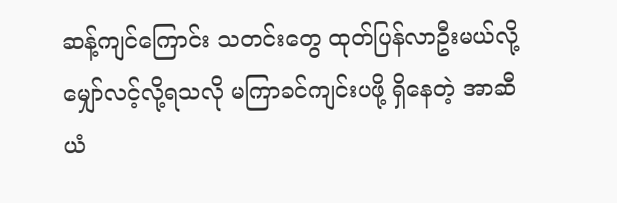ဆန့်ကျင်ကြောင်း သတင်းတွေ ထုတ်ပြန်လာဦးမယ်လို့ မျှော်လင့်လို့ရသလို မကြာခင်ကျင်းပဖို့ ရှိနေတဲ့ အာဆီယံ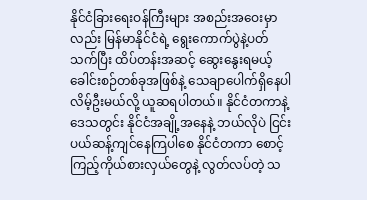နိုင်ငံခြားရေးဝန်ကြီးများ အစည်းအဝေးမှာလည်း မြန်မာနိုင်ငံရဲ့ ရွေးကောက်ပွဲနဲ့ပတ်သက်ပြီး ထိပ်တန်းအဆင့် ဆွေးနွေးရမယ့် ခေါင်းစဉ်တစ်ခုအဖြစ်နဲ့ သေချာပေါက်ရှိနေပါ လိမ့်ဦးမယ်လို့ ယူဆရပါတယ်။ နိုင်ငံတကာနဲ့ ဒေသတွင်း နိုင်ငံအချို့အနေနဲ့ ဘယ်လိုပဲ ငြင်းပယ်ဆန့်ကျင်နေကြပါစေ နိုင်ငံတကာ စောင့်ကြည့်ကိုယ်စားလှယ်တွေနဲ့ လွတ်လပ်တဲ့ သ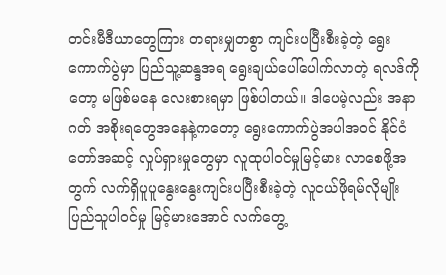တင်းမီဒီယာတွေကြား တရားမျှတစွာ ကျင်းပပြီးစီးခဲ့တဲ့ ရွေးကောက်ပွဲမှာ ပြည်သူ့ဆန္ဒအရ ရွေးချယ်ပေါ်ပေါက်လာတဲ့ ရလဒ်ကိုတော့ မဖြစ်မနေ လေးစားရမှာ ဖြစ်ပါတယ်။ ဒါပေမဲ့လည်း အနာဂတ် အစိုးရတွေအနေနဲ့ကတော့ ရွေးကောက်ပွဲအပါအဝင် နိုင်ငံတော်အဆင့် လှုပ်ရှားမှုတွေမှာ လူထုပါဝင်မှုမြင့်မား လာစေဖို့အတွက် လက်ရှိပူပူနွေးနွေးကျင်းပပြီးစီးခဲ့တဲ့ လူငယ်ဖိုရမ်လိုမျိုး ပြည်သူပါဝင်မှု မြင့်မားအောင် လက်တွေ့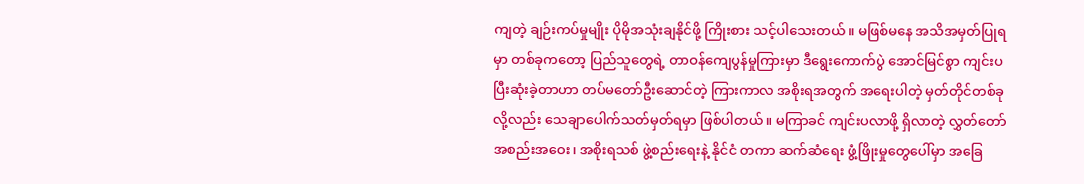ကျတဲ့ ချဉ်းကပ်မှုမျိုး ပိုမိုအသုံးချနိုင်ဖို့ ကြိုးစား သင့်ပါသေးတယ်။ မဖြစ်မနေ အသိအမှတ်ပြုရမှာ တစ်ခုကတော့ ပြည်သူတွေရဲ့ တာဝန်ကျေပွန်မှုကြားမှာ ဒီရွေးကောက်ပွဲ အောင်မြင်စွာ ကျင်းပပြီးဆုံးခဲ့တာဟာ တပ်မတော်ဦးဆောင်တဲ့ ကြားကာလ အစိုးရအတွက် အရေးပါတဲ့ မှတ်တိုင်တစ်ခုလို့လည်း သေချာပေါက်သတ်မှတ်ရမှာ ဖြစ်ပါတယ်။ မကြာခင် ကျင်းပလာဖို့ ရှိလာတဲ့ လွှတ်တော်အစည်းအဝေး၊ အစိုးရသစ် ဖွဲ့စည်းရေးနဲ့ နိုင်ငံ တကာ ဆက်ဆံရေး ဖွံ့ဖြိုးမှုတွေပေါ်မှာ အခြေ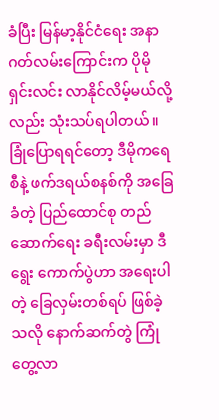ခံပြီး မြန်မာ့နိုင်ငံရေး အနာဂတ်လမ်းကြောင်းက ပိုမိုရှင်းလင်း လာနိုင်လိမ့်မယ်လို့လည်း သုံးသပ်ရပါတယ်။ ခြုံပြောရရင်တော့ ဒီမိုကရေစီနဲ့ ဖက်ဒရယ်စနစ်ကို အခြေခံတဲ့ ပြည်ထောင်စု တည်ဆောက်ရေး ခရီးလမ်းမှာ ဒီရွေး ကောက်ပွဲဟာ အရေးပါတဲ့ ခြေလှမ်းတစ်ရပ် ဖြစ်ခဲ့သလို နောက်ဆက်တွဲ ကြုံတွေ့လာ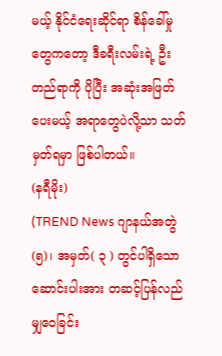မယ့် နိုင်ငံရေးဆိုင်ရာ စိန်ခေါ်မှုတွေကတော့ ဒီခရီးလမ်းရဲ့ ဦးတည်ရာကို ပိုပြီး အဆုံးအဖြတ် ပေးမယ့် အရာတွေပဲလို့သာ သတ်မှတ်ရမှာ ဖြစ်ပါတယ်။
(နရီမိုး)
(TREND News ဂျာနယ်အတွဲ(၅)၊ အမှတ်( ၃ ) တွင်ပါရှိသော ဆောင်းပါးအား တဆင့်ပြန်လည်မျှဝေခြင်း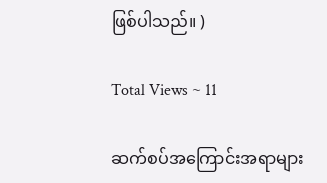ဖြစ်ပါသည်။ )

Total Views ~ 11

ဆက်စပ်အကြောင်းအရာများ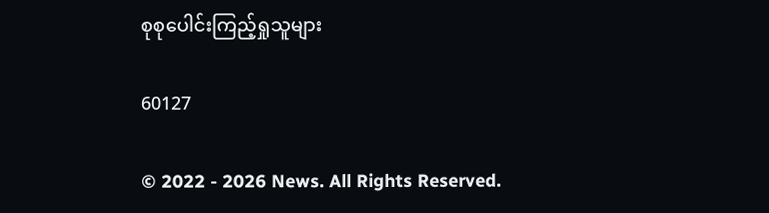စုစုပေါင်းကြည့်ရှုသူများ

60127

© 2022 - 2026 News. All Rights Reserved.